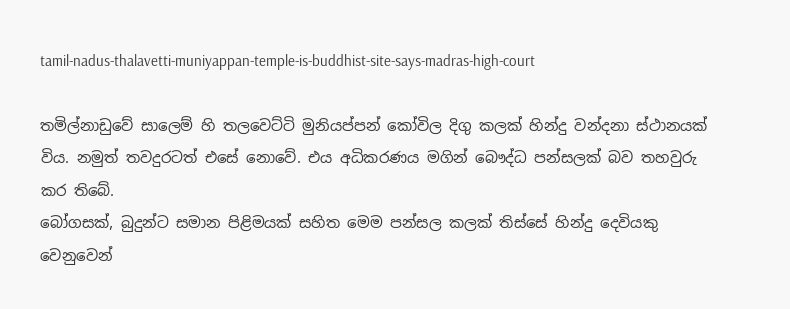tamil-nadus-thalavetti-muniyappan-temple-is-buddhist-site-says-madras-high-court

තමිල්නාඩුවේ සාලෙම් හි තලවෙට්ටි මුනියප්පන් කෝවිල දිගු කලක් හින්දු වන්දනා ස්ථානයක් විය. නමුත් තවදුරටත් එසේ නොවේ. එය අධිකරණය මගින් බෞද්ධ පන්සලක් බව තහවුරු කර තිබේ.
බෝගසක්, බුදුන්ට සමාන පිළිමයක් සහිත මෙම පන්සල කලක් තිස්සේ හින්දු දෙවියකු වෙනුවෙන්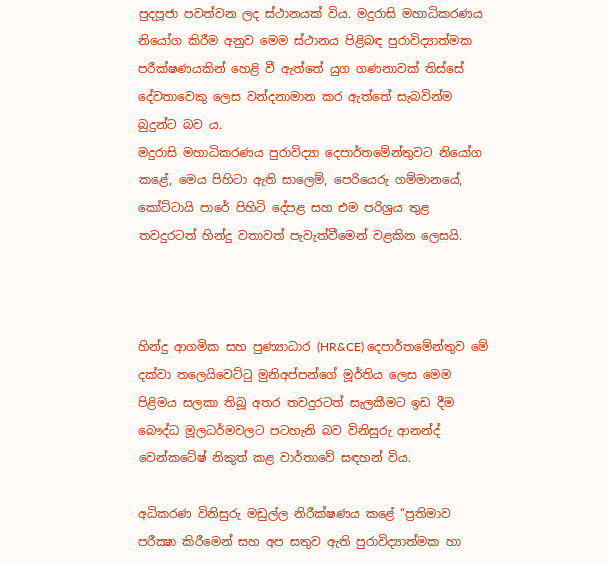පුදපූජා පවත්වන ලද ස්ථානයක් විය. මදුරාසි මහාධිකරණය නියෝග කිරීම අනුව මෙම ස්ථානය පිළිබඳ පුරාවිද්‍යාත්මක පරීක්ෂණයකින් හෙළි වී ඇත්තේ යුග ගණනාවක් තිස්සේ දේවතාවෙකු ලෙස වන්දනාමාන කර ඇත්තේ සැබවින්ම බුදුන්ට බව ය.
මදුරාසි මහාධිකරණය පුරාවිද්‍යා දෙපාර්තමේන්තුවට නියෝග කළේ, මෙය පිහිටා ඇති සාලෙම්, පෙරියෙරු ගම්මානයේ, කෝට්ටායි පාරේ පිහිටි දේපළ සහ එම පරිශ්‍රය තුළ තවදුරටත් හින්දු වතාවත් පැවැත්වීමෙන් වළකින ලෙසයි.



හින්දු ආගමික සහ පුණ්‍යාධාර (HR&CE) දෙපාර්තමේන්තුව මේ දක්වා තලෙයිවෙට්ටු මුනිඅප්පන්ගේ මූර්තිය ලෙස මෙම පිළිමය සලකා තිබූ අතර තවදුරටත් සැලකීමට ඉඩ දීම බෞද්ධ මූලධර්මවලට පටහැනි බව විනිසුරු ආනන්ද් වෙන්කටේෂ් නිකුත් කළ වාර්තාවේ සඳහන් විය.

අධිකරණ විනිසුරු මඩුල්ල නිරීක්ෂණය කළේ “ප්‍රතිමාව පරීක්‍ෂා කිරීමෙන් සහ අප සතුව ඇති පුරාවිද්‍යාත්මක හා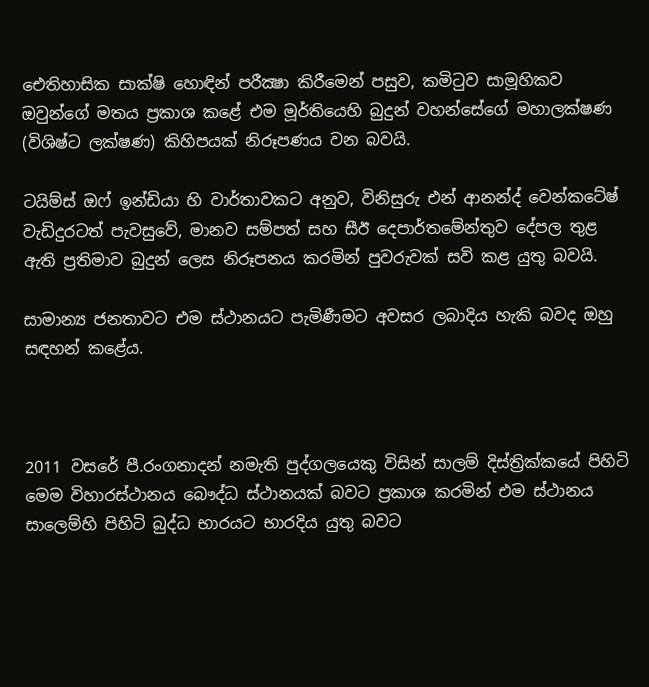ඓතිහාසික සාක්ෂි හොඳින් පරීක්‍ෂා කිරීමෙන් පසුව, කමිටුව සාමූහිකව ඔවුන්ගේ මතය ප්‍රකාශ කළේ එම මූර්තියෙහි බුදුන් වහන්සේගේ මහාලක්ෂණ (විශිෂ්ට ලක්ෂණ) කිහිපයක් නිරූපණය වන බවයි.

ටයිම්ස් ඔෆ් ඉන්ඩියා හි වාර්තාවකට අනුව, විනිසුරු එන් ආනන්ද් වෙන්කටේෂ් වැඩිදුරටත් පැවසුවේ, මානව සම්පත් සහ සීඊ දෙපාර්තමේන්තුව දේපල තුළ ඇති ප්‍රතිමාව බුදුන් ලෙස නිරූපනය කරමින් පුවරුවක් සවි කළ යුතු බවයි.

සාමාන්‍ය ජනතාවට එම ස්ථානයට පැමිණීමට අවසර ලබාදිය හැකි බවද ඔහු සඳහන් කළේය.



2011 වසරේ පී.රංගනාදන් නමැති පුද්ගලයෙකු විසින් සාලම් දිස්ත්‍රික්කයේ පිහිටි මෙම විහාරස්ථානය බෞද්ධ ස්ථානයක් බවට ප්‍රකාශ කරමින් එම ස්ථානය සාලෙම්හි පිහිටි බුද්ධ භාරයට භාරදිය යුතු බවට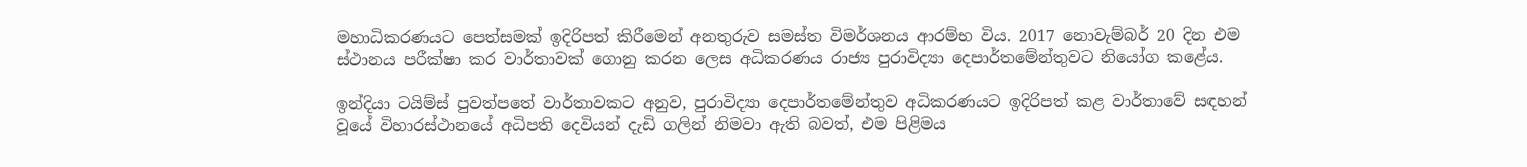මහාධිකරණයට පෙත්සමක් ඉදිරිපත් කිරීමෙන් අනතුරුව සමස්ත විමර්ශනය ආරම්භ විය. 2017 නොවැම්බර් 20 දින එම ස්ථානය පරීක්ෂා කර වාර්තාවක් ගොනු කරන ලෙස අධිකරණය රාජ්‍ය පුරාවිද්‍යා දෙපාර්තමේන්තුවට නියෝග කළේය.

ඉන්දියා ටයිම්ස් පුවත්පතේ වාර්තාවකට අනුව, පුරාවිද්‍යා දෙපාර්තමේන්තුව අධිකරණයට ඉදිරිපත් කළ වාර්තාවේ සඳහන් වූයේ විහාරස්ථානයේ අධිපති දෙවියන් දැඩි ගලින් නිමවා ඇති බවත්, එම පිළිමය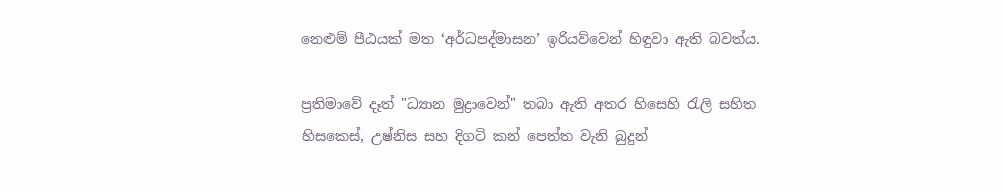නෙළුම් පීඨයක් මත ‘අර්ධපද්මාසන’ ඉරියව්වෙන් හිඳුවා ඇති බවත්ය.

ප්‍රතිමාවේ දෑත් "ධ්‍යාන මුද්‍රාවෙන්" තබා ඇති අතර හිසෙහි රැලි සහිත හිසකෙස්, උෂ්නිස සහ දිගටි කන් පෙත්ත වැනි බුදුන්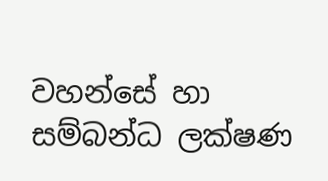වහන්සේ හා සම්බන්ධ ලක්ෂණ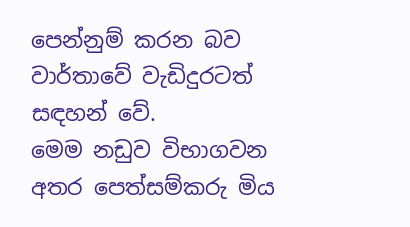පෙන්නුම් කරන බව වාර්තාවේ වැඩිදුරටත් සඳහන් වේ.
මෙම නඩුව විභාගවන අතර පෙත්සම්කරු මිය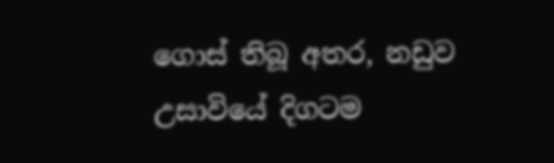ගොස් තිබූ අතර, නඩුව උසාවියේ දිගටම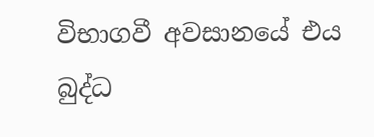විභාගවී අවසානයේ එය බුද්ධ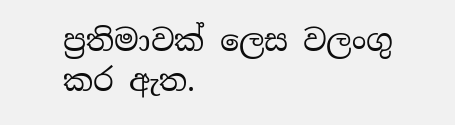ප්‍රතිමාවක් ලෙස වලංගු කර ඇත.